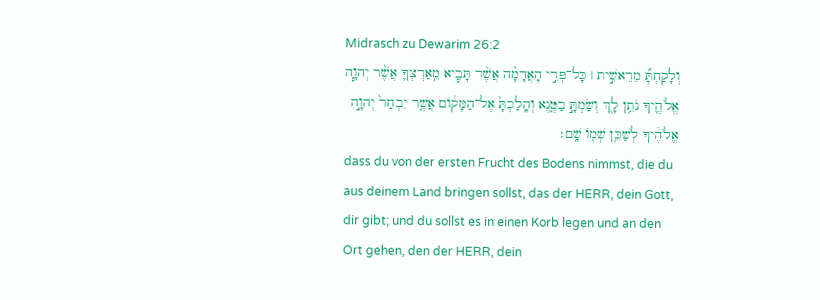Midrasch zu Dewarim 26:2
וְלָקַחְתָּ֞ מֵרֵאשִׁ֣ית ׀ כָּל־פְּרִ֣י הָאֲדָמָ֗ה אֲשֶׁ֨ר תָּבִ֧יא מֵֽאַרְצְךָ֛ אֲשֶׁ֨ר יְהוָ֧ה אֱלֹהֶ֛יךָ נֹתֵ֥ן לָ֖ךְ וְשַׂמְתָּ֣ בַטֶּ֑נֶא וְהָֽלַכְתָּ֙ אֶל־הַמָּק֔וֹם אֲשֶׁ֤ר יִבְחַר֙ יְהוָ֣ה אֱלֹהֶ֔יךָ לְשַׁכֵּ֥ן שְׁמ֖וֹ שָֽׁם׃
dass du von der ersten Frucht des Bodens nimmst, die du aus deinem Land bringen sollst, das der HERR, dein Gott, dir gibt; und du sollst es in einen Korb legen und an den Ort gehen, den der HERR, dein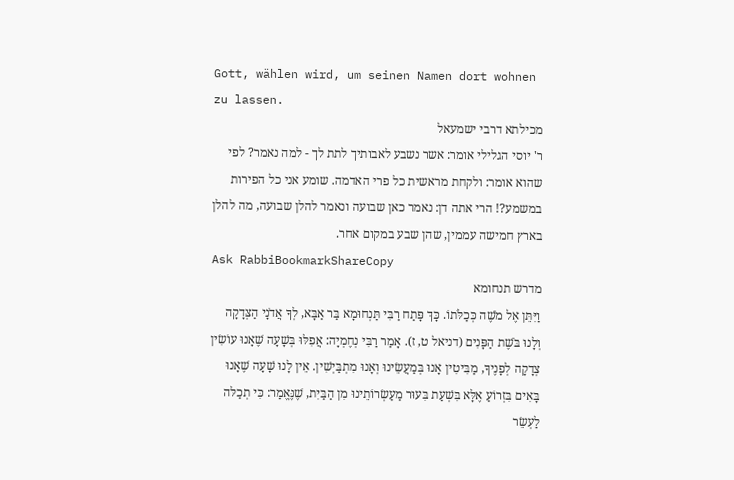Gott, wählen wird, um seinen Namen dort wohnen zu lassen.
מכילתא דרבי ישמעאל
ר' יוסי הגלילי אומר: אשר נשבע לאבותיך לתת לך - למה נאמר? לפי שהוא אומר: ולקחת מראשית כל פרי האדמה. שומע אני כל הפירות במשמע?! הרי אתה דן: נאמר כאן שבועה ונאמר להלן שבועה, מה להלן בארץ חמישה עממין, שהן שבע במקום אחר.
Ask RabbiBookmarkShareCopy
מדרש תנחומא
וַיִּתֵּן אֶל מֹשֶׁה כְּכַלֹּתוֹ. כָּךְ פָּתַח רַבִּי תַּנְחוּמָא בַּר אַבָּא, לְךָ אֲדֹנָי הַצְּדָקָה וְלָנוּ בֹּשֶׁת הַפָּנִים (דניאל ט, ז). אָמַר רַבִּי נְחֶמְיָה: אֲפִלּוּ בְּשָׁעָה שֶׁאָנוּ עוֹשִׂין צְדָקָה לְפָנֶיךָ, מַבִּיטִין אָנוּ בְּמַעֲשֵׂינוּ וְאָנוּ מִתְבַּיְשִׁין. אֵין לָנוּ שָׁעָה שֶׁאָנוּ בָּאִים בִּזְרוֹעַ אֶלָּא בִּשְׁעַת בִּעוּר מַעַשְׂרוֹתֵינוּ מִן הַבַּיִת, שֶׁנֶּאֱמַר: כִּי תְכַלּה לַעְשֵׂר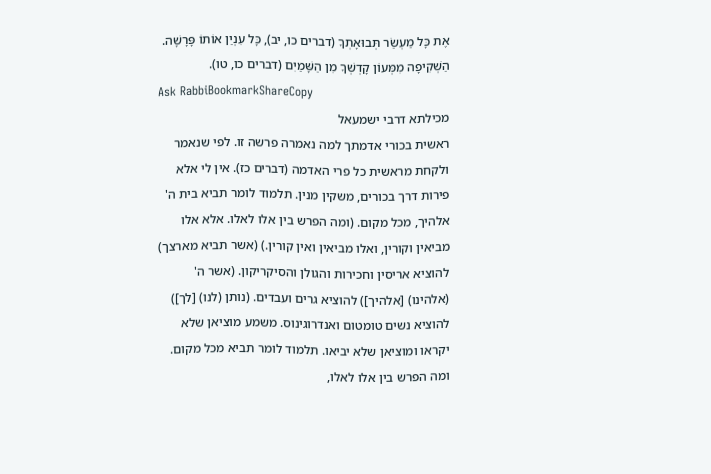אֶת כָּל מַעְשַׂר תְּבוּאָתְךָ (דברים כו, יב), כָּל עִנְיַן אוֹתוֹ פָּרָשָׁה. הַשְׁקִיפָה מִמְּעוֹן קָדְשְׁךָ מִן הַשָּׁמַיִם (דברים כו, טו).
Ask RabbiBookmarkShareCopy
מכילתא דרבי ישמעאל
ראשית בכורי אדמתך למה נאמרה פרשה זו. לפי שנאמר ולקחת מראשית כל פרי האדמה (דברים כז). אין לי אלא פירות דרך בכורים, משקין מנין. תלמוד לומר תביא בית ה' אלהיך, מכל מקום. (ומה הפרש בין אלו לאלו. אלא אלו מביאין וקורין, ואלו מביאין ואין קורין.) (אשר תביא מארצך) להוציא אריסין וחכירות והגולן והסיקריקון. (אשר ה' (אלהינו) [אלהיך]) להוציא גרים ועבדים. (נותן (לנו) [לך]) להוציא נשים טומטום ואנדרוגינוס. משמע מוציאן שלא יקראו ומוציאן שלא יביאו. תלמוד לומר תביא מכל מקום. ומה הפרש בין אלו לאלו,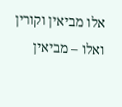אלו מביאין וקורין ואלו – מביאין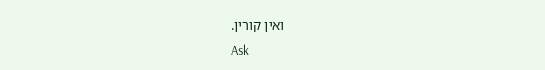ואין קורין.
Ask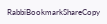RabbiBookmarkShareCopy